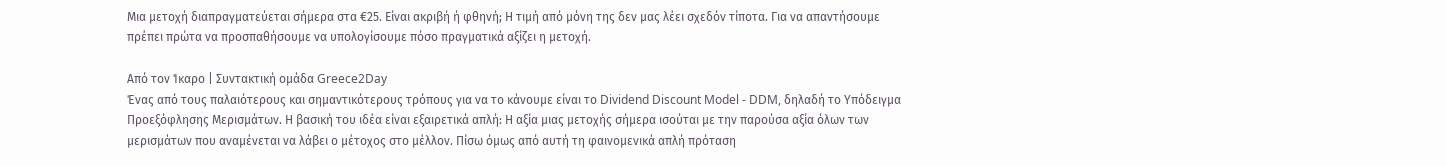Μια μετοχή διαπραγματεύεται σήμερα στα €25. Είναι ακριβή ή φθηνή; Η τιμή από μόνη της δεν μας λέει σχεδόν τίποτα. Για να απαντήσουμε πρέπει πρώτα να προσπαθήσουμε να υπολογίσουμε πόσο πραγματικά αξίζει η μετοχή.

Από τον Ίκαρο | Συντακτική ομάδα Greece2Day
Ένας από τους παλαιότερους και σημαντικότερους τρόπους για να το κάνουμε είναι το Dividend Discount Model - DDM, δηλαδή το Υπόδειγμα Προεξόφλησης Μερισμάτων. Η βασική του ιδέα είναι εξαιρετικά απλή: Η αξία μιας μετοχής σήμερα ισούται με την παρούσα αξία όλων των μερισμάτων που αναμένεται να λάβει ο μέτοχος στο μέλλον. Πίσω όμως από αυτή τη φαινομενικά απλή πρόταση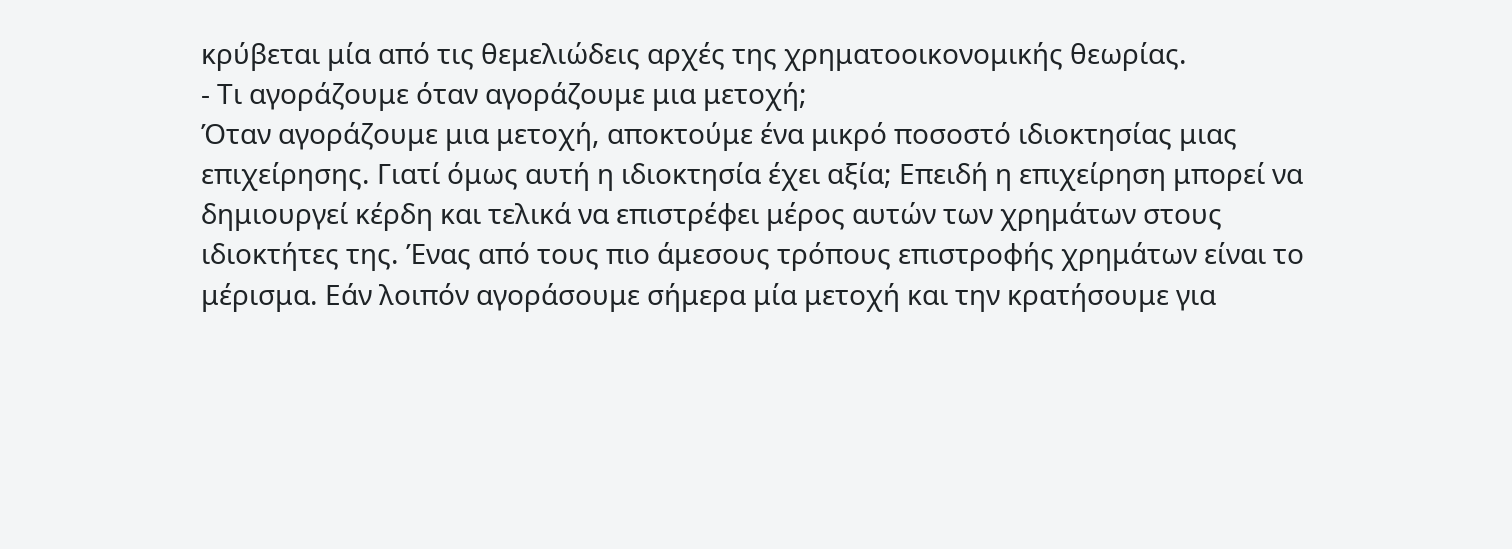κρύβεται μία από τις θεμελιώδεις αρχές της χρηματοοικονομικής θεωρίας.
- Τι αγοράζουμε όταν αγοράζουμε μια μετοχή;
Όταν αγοράζουμε μια μετοχή, αποκτούμε ένα μικρό ποσοστό ιδιοκτησίας μιας επιχείρησης. Γιατί όμως αυτή η ιδιοκτησία έχει αξία; Επειδή η επιχείρηση μπορεί να δημιουργεί κέρδη και τελικά να επιστρέφει μέρος αυτών των χρημάτων στους ιδιοκτήτες της. Ένας από τους πιο άμεσους τρόπους επιστροφής χρημάτων είναι το μέρισμα. Εάν λοιπόν αγοράσουμε σήμερα μία μετοχή και την κρατήσουμε για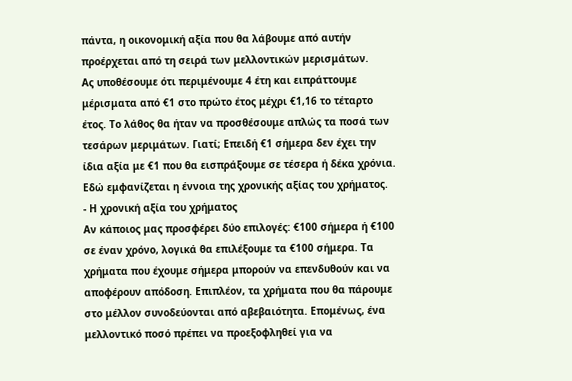πάντα, η οικονομική αξία που θα λάβουμε από αυτήν προέρχεται από τη σειρά των μελλοντικών μερισμάτων.
Ας υποθέσουμε ότι περιμένουμε 4 έτη και ειπράττουμε μέρισματα από €1 στο πρώτο έτος μέχρι €1,16 το τέταρτο έτος. Το λάθος θα ήταν να προσθέσουμε απλώς τα ποσά των τεσάρων μεριμάτων. Γιατί; Επειδή €1 σήμερα δεν έχει την ίδια αξία με €1 που θα εισπράξουμε σε τέσερα ή δέκα χρόνια. Εδώ εμφανίζεται η έννοια της χρονικής αξίας του χρήματος.
- Η χρονική αξία του χρήματος
Αν κάποιος μας προσφέρει δύο επιλογές: €100 σήμερα ή €100 σε έναν χρόνο, λογικά θα επιλέξουμε τα €100 σήμερα. Τα χρήματα που έχουμε σήμερα μπορούν να επενδυθούν και να αποφέρουν απόδοση. Επιπλέον, τα χρήματα που θα πάρουμε στο μέλλον συνοδεύονται από αβεβαιότητα. Επομένως, ένα μελλοντικό ποσό πρέπει να προεξοφληθεί για να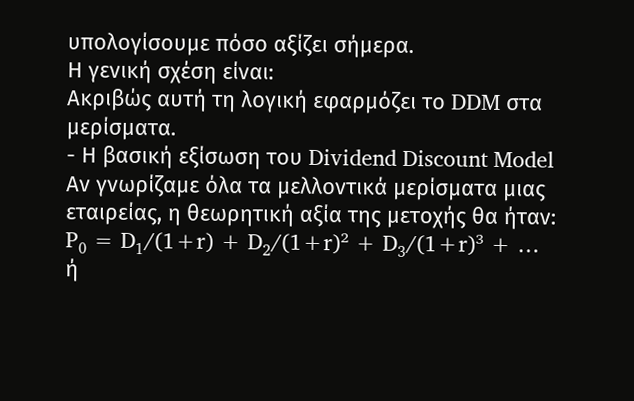υπολογίσουμε πόσο αξίζει σήμερα.
Η γενική σχέση είναι:
Ακριβώς αυτή τη λογική εφαρμόζει το DDM στα μερίσματα.
- Η βασική εξίσωση του Dividend Discount Model
Αν γνωρίζαμε όλα τα μελλοντικά μερίσματα μιας εταιρείας, η θεωρητική αξία της μετοχής θα ήταν: P₀ = D₁/(1+r) + D₂/(1+r)² + D₃/(1+r)³ + … ή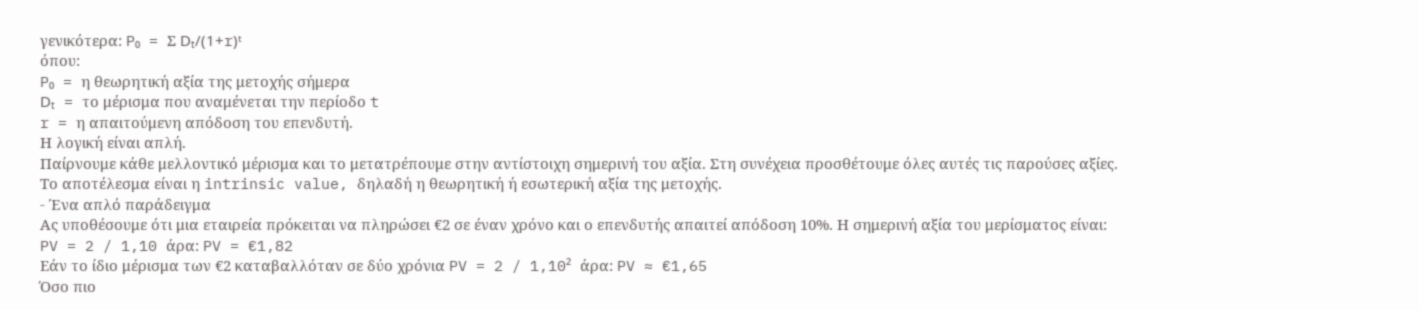γενικότερα: P₀ = Σ Dₜ/(1+r)ᵗ
όπου:
P₀ = η θεωρητική αξία της μετοχής σήμερα
Dₜ = το μέρισμα που αναμένεται την περίοδο t
r = η απαιτούμενη απόδοση του επενδυτή.
Η λογική είναι απλή.
Παίρνουμε κάθε μελλοντικό μέρισμα και το μετατρέπουμε στην αντίστοιχη σημερινή του αξία. Στη συνέχεια προσθέτουμε όλες αυτές τις παρούσες αξίες. Το αποτέλεσμα είναι η intrinsic value, δηλαδή η θεωρητική ή εσωτερική αξία της μετοχής.
- Ένα απλό παράδειγμα
Ας υποθέσουμε ότι μια εταιρεία πρόκειται να πληρώσει €2 σε έναν χρόνο και ο επενδυτής απαιτεί απόδοση 10%. Η σημερινή αξία του μερίσματος είναι: PV = 2 / 1,10 άρα: PV = €1,82
Εάν το ίδιο μέρισμα των €2 καταβαλλόταν σε δύο χρόνια PV = 2 / 1,10² άρα: PV ≈ €1,65
Όσο πιο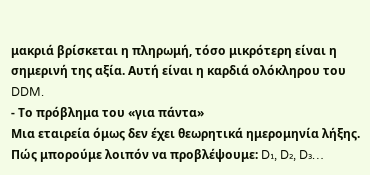μακριά βρίσκεται η πληρωμή, τόσο μικρότερη είναι η σημερινή της αξία. Αυτή είναι η καρδιά ολόκληρου του DDM.
- Το πρόβλημα του «για πάντα»
Μια εταιρεία όμως δεν έχει θεωρητικά ημερομηνία λήξης. Πώς μπορούμε λοιπόν να προβλέψουμε: D₁, D₂, D₃…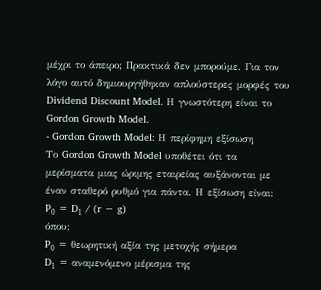μέχρι το άπειρο; Πρακτικά δεν μπορούμε. Για τον λόγο αυτό δημιουργήθηκαν απλούστερες μορφές του Dividend Discount Model. Η γνωστότερη είναι το Gordon Growth Model.
- Gordon Growth Model: Η περίφημη εξίσωση
Το Gordon Growth Model υποθέτει ότι τα μερίσματα μιας ώριμης εταιρείας αυξάνονται με έναν σταθερό ρυθμό για πάντα. Η εξίσωση είναι:
P₀ = D₁ / (r − g)
όπου:
P₀ = θεωρητική αξία της μετοχής σήμερα
D₁ = αναμενόμενο μέρισμα της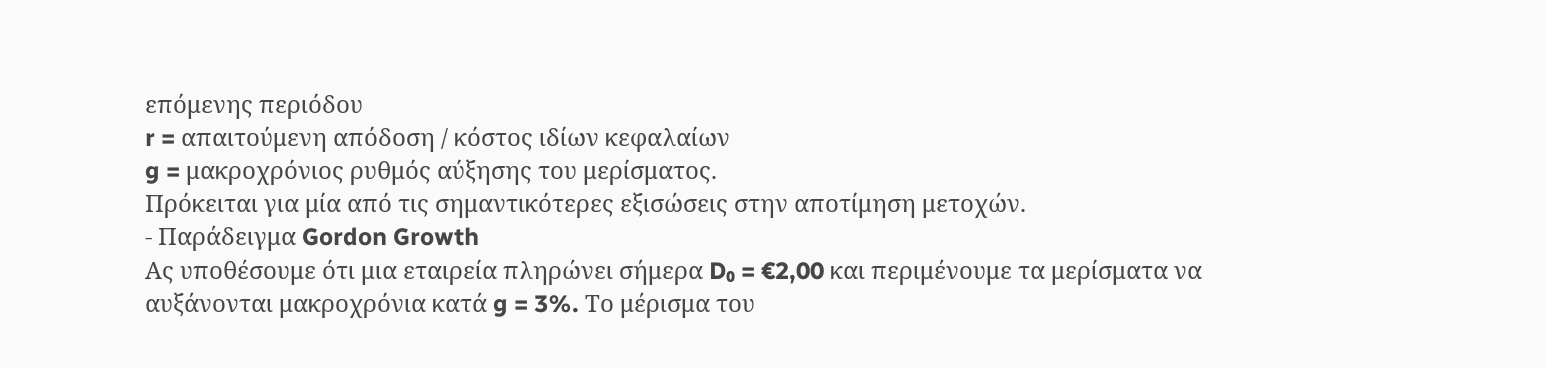επόμενης περιόδου
r = απαιτούμενη απόδοση / κόστος ιδίων κεφαλαίων
g = μακροχρόνιος ρυθμός αύξησης του μερίσματος.
Πρόκειται για μία από τις σημαντικότερες εξισώσεις στην αποτίμηση μετοχών.
- Παράδειγμα Gordon Growth
Ας υποθέσουμε ότι μια εταιρεία πληρώνει σήμερα D₀ = €2,00 και περιμένουμε τα μερίσματα να αυξάνονται μακροχρόνια κατά g = 3%. Το μέρισμα του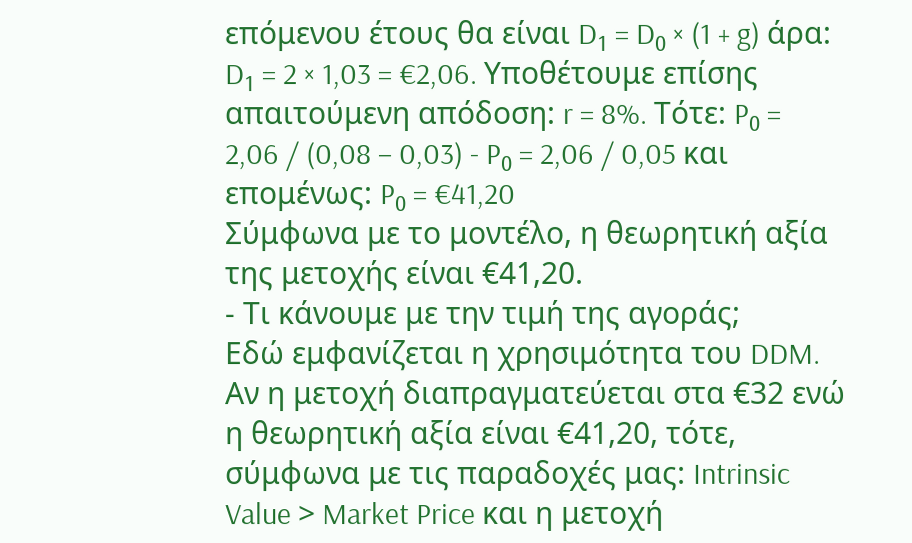επόμενου έτους θα είναι D₁ = D₀ × (1 + g) άρα: D₁ = 2 × 1,03 = €2,06. Υποθέτουμε επίσης απαιτούμενη απόδοση: r = 8%. Τότε: P₀ = 2,06 / (0,08 − 0,03) - P₀ = 2,06 / 0,05 και επομένως: P₀ = €41,20
Σύμφωνα με το μοντέλο, η θεωρητική αξία της μετοχής είναι €41,20.
- Τι κάνουμε με την τιμή της αγοράς;
Εδώ εμφανίζεται η χρησιμότητα του DDM. Αν η μετοχή διαπραγματεύεται στα €32 ενώ η θεωρητική αξία είναι €41,20, τότε, σύμφωνα με τις παραδοχές μας: Intrinsic Value > Market Price και η μετοχή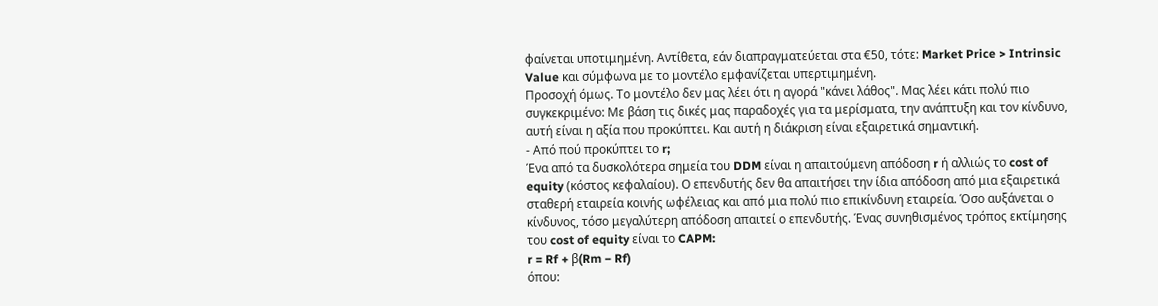φαίνεται υποτιμημένη. Αντίθετα, εάν διαπραγματεύεται στα €50, τότε: Market Price > Intrinsic Value και σύμφωνα με το μοντέλο εμφανίζεται υπερτιμημένη.
Προσοχή όμως. Το μοντέλο δεν μας λέει ότι η αγορά "κάνει λάθος". Μας λέει κάτι πολύ πιο συγκεκριμένο: Με βάση τις δικές μας παραδοχές για τα μερίσματα, την ανάπτυξη και τον κίνδυνο, αυτή είναι η αξία που προκύπτει. Και αυτή η διάκριση είναι εξαιρετικά σημαντική.
- Από πού προκύπτει το r;
Ένα από τα δυσκολότερα σημεία του DDM είναι η απαιτούμενη απόδοση r ή αλλιώς το cost of equity (κόστος κεφαλαίου). Ο επενδυτής δεν θα απαιτήσει την ίδια απόδοση από μια εξαιρετικά σταθερή εταιρεία κοινής ωφέλειας και από μια πολύ πιο επικίνδυνη εταιρεία. Όσο αυξάνεται ο κίνδυνος, τόσο μεγαλύτερη απόδοση απαιτεί ο επενδυτής. Ένας συνηθισμένος τρόπος εκτίμησης του cost of equity είναι το CAPM:
r = Rf + β(Rm − Rf)
όπου: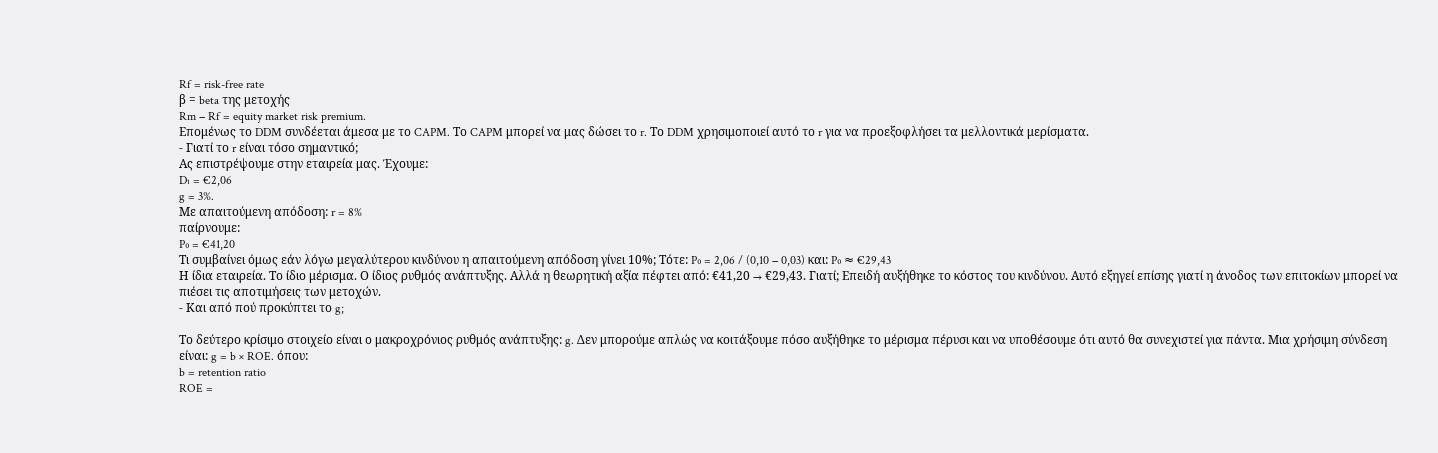Rf = risk-free rate
β = beta της μετοχής
Rm − Rf = equity market risk premium.
Επομένως το DDM συνδέεται άμεσα με το CAPM. Το CAPM μπορεί να μας δώσει το r. Το DDM χρησιμοποιεί αυτό το r για να προεξοφλήσει τα μελλοντικά μερίσματα.
- Γιατί το r είναι τόσο σημαντικό;
Ας επιστρέψουμε στην εταιρεία μας. Έχουμε:
D₁ = €2,06
g = 3%.
Με απαιτούμενη απόδοση: r = 8%
παίρνουμε:
P₀ = €41,20
Τι συμβαίνει όμως εάν λόγω μεγαλύτερου κινδύνου η απαιτούμενη απόδοση γίνει 10%; Τότε: P₀ = 2,06 / (0,10 − 0,03) και: P₀ ≈ €29,43
Η ίδια εταιρεία. Το ίδιο μέρισμα. Ο ίδιος ρυθμός ανάπτυξης. Αλλά η θεωρητική αξία πέφτει από: €41,20 → €29,43. Γιατί; Επειδή αυξήθηκε το κόστος του κινδύνου. Αυτό εξηγεί επίσης γιατί η άνοδος των επιτοκίων μπορεί να πιέσει τις αποτιμήσεις των μετοχών.
- Και από πού προκύπτει το g;

Το δεύτερο κρίσιμο στοιχείο είναι ο μακροχρόνιος ρυθμός ανάπτυξης: g. Δεν μπορούμε απλώς να κοιτάξουμε πόσο αυξήθηκε το μέρισμα πέρυσι και να υποθέσουμε ότι αυτό θα συνεχιστεί για πάντα. Μια χρήσιμη σύνδεση είναι: g = b × ROE. όπου:
b = retention ratio
ROE =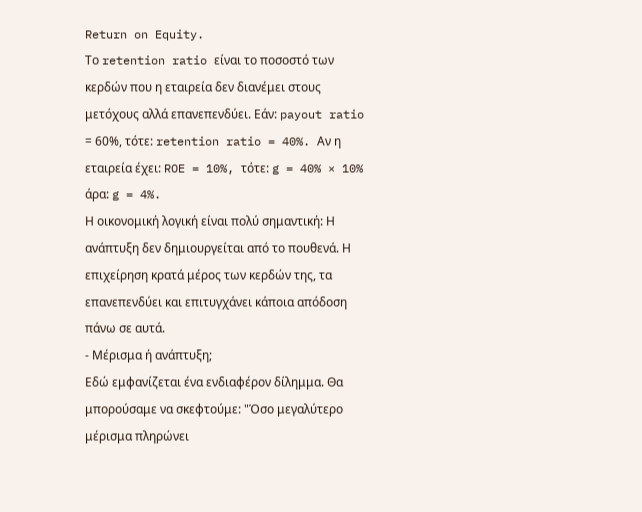Return on Equity.
Το retention ratio είναι το ποσοστό των κερδών που η εταιρεία δεν διανέμει στους μετόχους αλλά επανεπενδύει. Εάν: payout ratio = 60%, τότε: retention ratio = 40%. Αν η εταιρεία έχει: ROE = 10%, τότε: g = 40% × 10% άρα: g = 4%.
Η οικονομική λογική είναι πολύ σημαντική: Η ανάπτυξη δεν δημιουργείται από το πουθενά. Η επιχείρηση κρατά μέρος των κερδών της, τα επανεπενδύει και επιτυγχάνει κάποια απόδοση πάνω σε αυτά.
- Μέρισμα ή ανάπτυξη;
Εδώ εμφανίζεται ένα ενδιαφέρον δίλημμα. Θα μπορούσαμε να σκεφτούμε: "Όσο μεγαλύτερο μέρισμα πληρώνει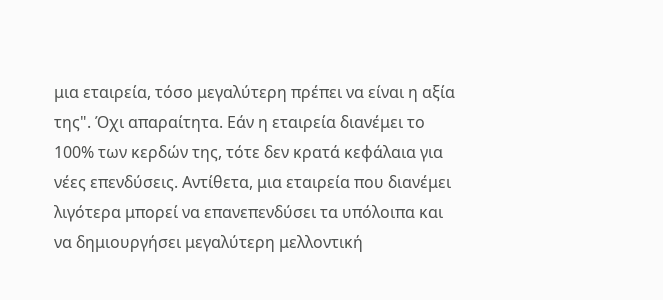μια εταιρεία, τόσο μεγαλύτερη πρέπει να είναι η αξία της". Όχι απαραίτητα. Εάν η εταιρεία διανέμει το 100% των κερδών της, τότε δεν κρατά κεφάλαια για νέες επενδύσεις. Αντίθετα, μια εταιρεία που διανέμει λιγότερα μπορεί να επανεπενδύσει τα υπόλοιπα και να δημιουργήσει μεγαλύτερη μελλοντική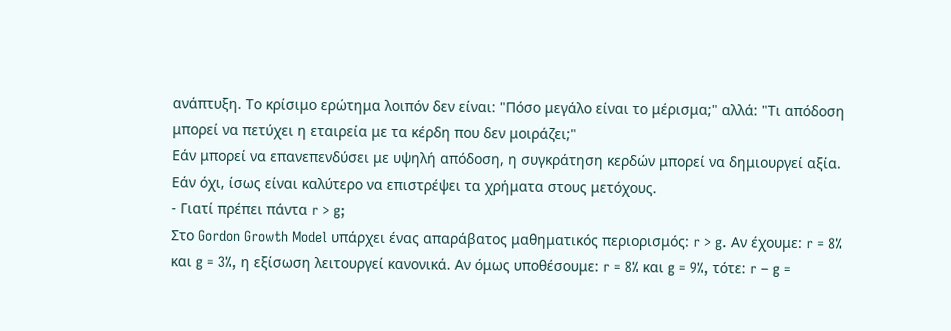ανάπτυξη. Το κρίσιμο ερώτημα λοιπόν δεν είναι: "Πόσο μεγάλο είναι το μέρισμα;" αλλά: "Τι απόδοση μπορεί να πετύχει η εταιρεία με τα κέρδη που δεν μοιράζει;"
Εάν μπορεί να επανεπενδύσει με υψηλή απόδοση, η συγκράτηση κερδών μπορεί να δημιουργεί αξία. Εάν όχι, ίσως είναι καλύτερο να επιστρέψει τα χρήματα στους μετόχους.
- Γιατί πρέπει πάντα r > g;
Στο Gordon Growth Model υπάρχει ένας απαράβατος μαθηματικός περιορισμός: r > g. Αν έχουμε: r = 8% και g = 3%, η εξίσωση λειτουργεί κανονικά. Αν όμως υποθέσουμε: r = 8% και g = 9%, τότε: r − g =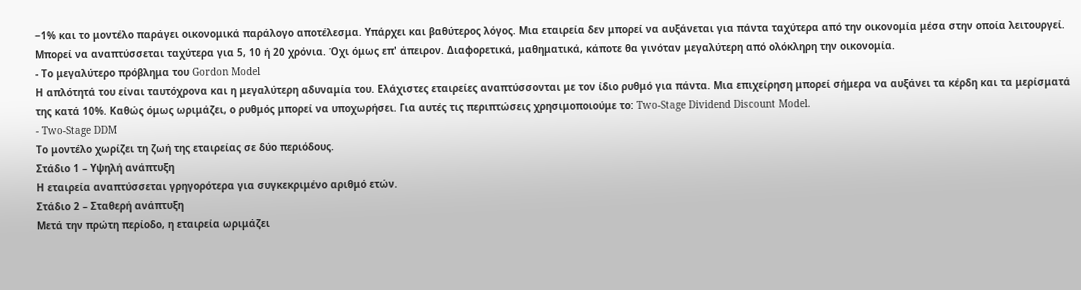−1% και το μοντέλο παράγει οικονομικά παράλογο αποτέλεσμα. Υπάρχει και βαθύτερος λόγος. Μια εταιρεία δεν μπορεί να αυξάνεται για πάντα ταχύτερα από την οικονομία μέσα στην οποία λειτουργεί. Μπορεί να αναπτύσσεται ταχύτερα για 5, 10 ή 20 χρόνια. Όχι όμως επ' άπειρον. Διαφορετικά, μαθηματικά, κάποτε θα γινόταν μεγαλύτερη από ολόκληρη την οικονομία.
- Το μεγαλύτερο πρόβλημα του Gordon Model
Η απλότητά του είναι ταυτόχρονα και η μεγαλύτερη αδυναμία του. Ελάχιστες εταιρείες αναπτύσσονται με τον ίδιο ρυθμό για πάντα. Μια επιχείρηση μπορεί σήμερα να αυξάνει τα κέρδη και τα μερίσματά της κατά 10%. Καθώς όμως ωριμάζει, ο ρυθμός μπορεί να υποχωρήσει. Για αυτές τις περιπτώσεις χρησιμοποιούμε το: Two-Stage Dividend Discount Model.
- Two-Stage DDM
Το μοντέλο χωρίζει τη ζωή της εταιρείας σε δύο περιόδους.
Στάδιο 1 – Υψηλή ανάπτυξη
Η εταιρεία αναπτύσσεται γρηγορότερα για συγκεκριμένο αριθμό ετών.
Στάδιο 2 – Σταθερή ανάπτυξη
Μετά την πρώτη περίοδο, η εταιρεία ωριμάζει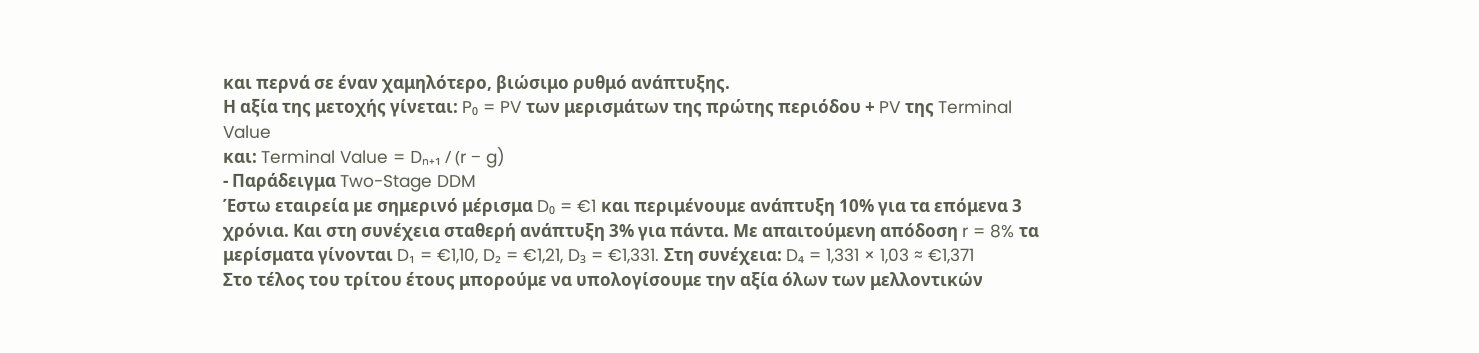και περνά σε έναν χαμηλότερο, βιώσιμο ρυθμό ανάπτυξης.
Η αξία της μετοχής γίνεται: P₀ = PV των μερισμάτων της πρώτης περιόδου + PV της Terminal Value
και: Terminal Value = Dₙ₊₁ / (r − g)
- Παράδειγμα Two-Stage DDM
Έστω εταιρεία με σημερινό μέρισμα D₀ = €1 και περιμένουμε ανάπτυξη 10% για τα επόμενα 3 χρόνια. Και στη συνέχεια σταθερή ανάπτυξη 3% για πάντα. Με απαιτούμενη απόδοση r = 8% τα μερίσματα γίνονται D₁ = €1,10, D₂ = €1,21, D₃ = €1,331. Στη συνέχεια: D₄ = 1,331 × 1,03 ≈ €1,371
Στο τέλος του τρίτου έτους μπορούμε να υπολογίσουμε την αξία όλων των μελλοντικών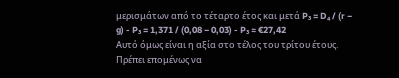μερισμάτων από το τέταρτο έτος και μετά P₃ = D₄ / (r − g) - P₃ = 1,371 / (0,08 − 0,03) - P₃ ≈ €27,42
Αυτό όμως είναι η αξία στο τέλος του τρίτου έτους. Πρέπει επομένως να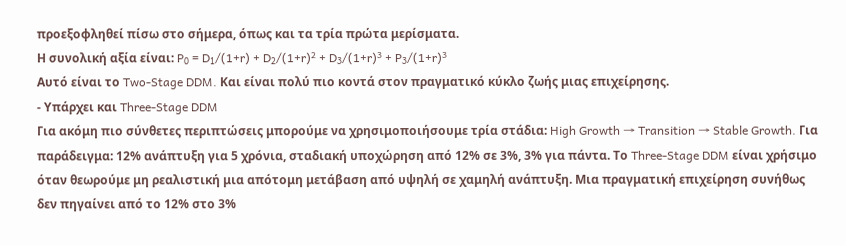προεξοφληθεί πίσω στο σήμερα, όπως και τα τρία πρώτα μερίσματα.
Η συνολική αξία είναι: P₀ = D₁/(1+r) + D₂/(1+r)² + D₃/(1+r)³ + P₃/(1+r)³
Αυτό είναι το Two-Stage DDM. Και είναι πολύ πιο κοντά στον πραγματικό κύκλο ζωής μιας επιχείρησης.
- Υπάρχει και Three-Stage DDM
Για ακόμη πιο σύνθετες περιπτώσεις μπορούμε να χρησιμοποιήσουμε τρία στάδια: High Growth → Transition → Stable Growth. Για παράδειγμα: 12% ανάπτυξη για 5 χρόνια, σταδιακή υποχώρηση από 12% σε 3%, 3% για πάντα. Το Three-Stage DDM είναι χρήσιμο όταν θεωρούμε μη ρεαλιστική μια απότομη μετάβαση από υψηλή σε χαμηλή ανάπτυξη. Μια πραγματική επιχείρηση συνήθως δεν πηγαίνει από το 12% στο 3%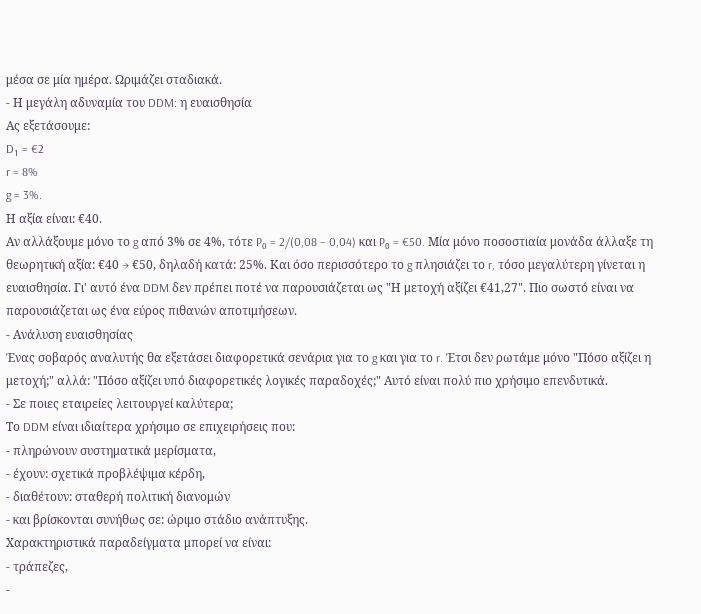μέσα σε μία ημέρα. Ωριμάζει σταδιακά.
- Η μεγάλη αδυναμία του DDM: η ευαισθησία
Ας εξετάσουμε:
D₁ = €2
r = 8%
g = 3%.
Η αξία είναι: €40.
Αν αλλάξουμε μόνο το g από 3% σε 4%, τότε P₀ = 2/(0,08 − 0,04) και P₀ = €50. Μία μόνο ποσοστιαία μονάδα άλλαξε τη θεωρητική αξία: €40 → €50, δηλαδή κατά: 25%. Και όσο περισσότερο το g πλησιάζει το r, τόσο μεγαλύτερη γίνεται η ευαισθησία. Γι' αυτό ένα DDM δεν πρέπει ποτέ να παρουσιάζεται ως "Η μετοχή αξίζει €41,27". Πιο σωστό είναι να παρουσιάζεται ως ένα εύρος πιθανών αποτιμήσεων.
- Ανάλυση ευαισθησίας
Ένας σοβαρός αναλυτής θα εξετάσει διαφορετικά σενάρια για το g και για το r. Έτσι δεν ρωτάμε μόνο "Πόσο αξίζει η μετοχή;" αλλά: "Πόσο αξίζει υπό διαφορετικές λογικές παραδοχές;" Αυτό είναι πολύ πιο χρήσιμο επενδυτικά.
- Σε ποιες εταιρείες λειτουργεί καλύτερα;
Το DDM είναι ιδιαίτερα χρήσιμο σε επιχειρήσεις που:
- πληρώνουν συστηματικά μερίσματα,
- έχουν: σχετικά προβλέψιμα κέρδη,
- διαθέτουν: σταθερή πολιτική διανομών
- και βρίσκονται συνήθως σε: ώριμο στάδιο ανάπτυξης.
Χαρακτηριστικά παραδείγματα μπορεί να είναι:
- τράπεζες,
-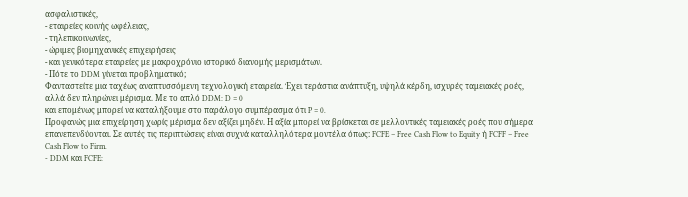ασφαλιστικές,
- εταιρείες κοινής ωφέλειας,
- τηλεπικοινωνίες,
- ώριμες βιομηχανικές επιχειρήσεις
- και γενικότερα εταιρείες με μακροχρόνιο ιστορικό διανομής μερισμάτων.
- Πότε το DDM γίνεται προβληματικό;
Φανταστείτε μια ταχέως αναπτυσσόμενη τεχνολογική εταιρεία. Έχει τεράστια ανάπτυξη, υψηλά κέρδη, ισχυρές ταμειακές ροές, αλλά δεν πληρώνει μέρισμα. Με το απλό DDM: D = 0
και επομένως μπορεί να καταλήξουμε στο παράλογο συμπέρασμα ότι P = 0.
Προφανώς μια επιχείρηση χωρίς μέρισμα δεν αξίζει μηδέν. Η αξία μπορεί να βρίσκεται σε μελλοντικές ταμειακές ροές που σήμερα επανεπενδύονται. Σε αυτές τις περιπτώσεις είναι συχνά καταλληλότερα μοντέλα όπως: FCFE – Free Cash Flow to Equity ή FCFF – Free Cash Flow to Firm.
- DDM και FCFE: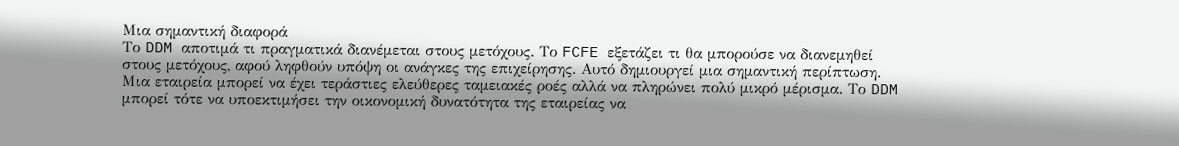Μια σημαντική διαφορά
Το DDM αποτιμά τι πραγματικά διανέμεται στους μετόχους. Το FCFE εξετάζει τι θα μπορούσε να διανεμηθεί στους μετόχους, αφού ληφθούν υπόψη οι ανάγκες της επιχείρησης. Αυτό δημιουργεί μια σημαντική περίπτωση. Μια εταιρεία μπορεί να έχει τεράστιες ελεύθερες ταμειακές ροές αλλά να πληρώνει πολύ μικρό μέρισμα. Το DDM μπορεί τότε να υποεκτιμήσει την οικονομική δυνατότητα της εταιρείας να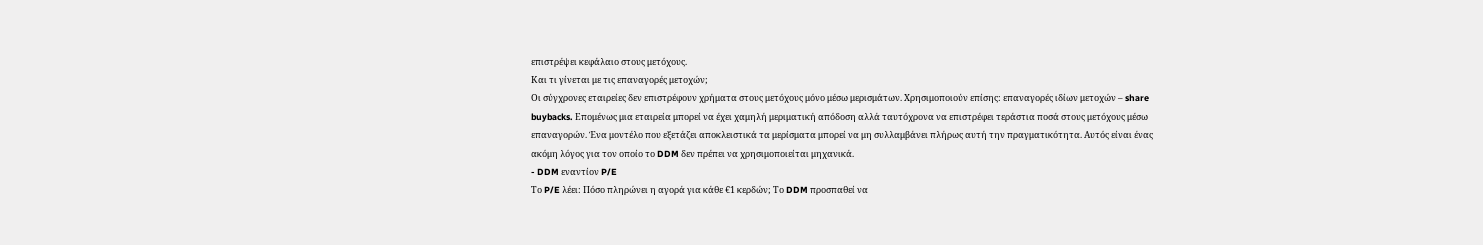επιστρέψει κεφάλαιο στους μετόχους.
Και τι γίνεται με τις επαναγορές μετοχών;
Οι σύγχρονες εταιρείες δεν επιστρέφουν χρήματα στους μετόχους μόνο μέσω μερισμάτων. Χρησιμοποιούν επίσης: επαναγορές ιδίων μετοχών – share buybacks. Επομένως μια εταιρεία μπορεί να έχει χαμηλή μεριματική απόδοση αλλά ταυτόχρονα να επιστρέφει τεράστια ποσά στους μετόχους μέσω επαναγορών. Ένα μοντέλο που εξετάζει αποκλειστικά τα μερίσματα μπορεί να μη συλλαμβάνει πλήρως αυτή την πραγματικότητα. Αυτός είναι ένας ακόμη λόγος για τον οποίο το DDM δεν πρέπει να χρησιμοποιείται μηχανικά.
- DDM εναντίον P/E
Το P/E λέει: Πόσο πληρώνει η αγορά για κάθε €1 κερδών; Το DDM προσπαθεί να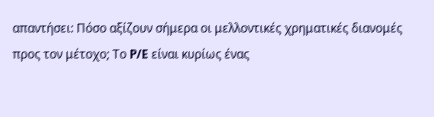απαντήσει: Πόσο αξίζουν σήμερα οι μελλοντικές χρηματικές διανομές προς τον μέτοχο; Το P/E είναι κυρίως ένας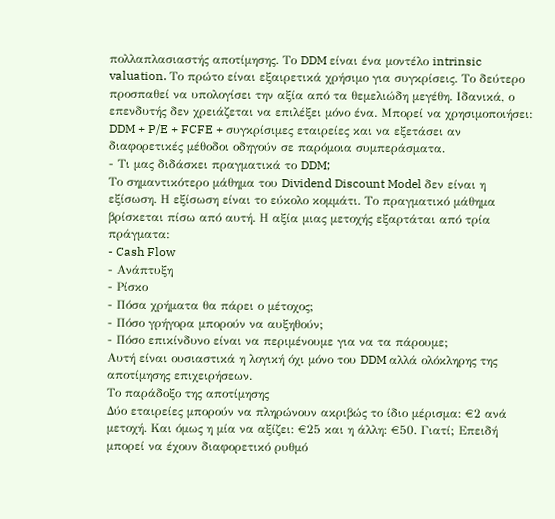πολλαπλασιαστής αποτίμησης. Το DDM είναι ένα μοντέλο intrinsic valuation. Το πρώτο είναι εξαιρετικά χρήσιμο για συγκρίσεις. Το δεύτερο προσπαθεί να υπολογίσει την αξία από τα θεμελιώδη μεγέθη. Ιδανικά, ο επενδυτής δεν χρειάζεται να επιλέξει μόνο ένα. Μπορεί να χρησιμοποιήσει: DDM + P/E + FCFE + συγκρίσιμες εταιρείες και να εξετάσει αν διαφορετικές μέθοδοι οδηγούν σε παρόμοια συμπεράσματα.
- Τι μας διδάσκει πραγματικά το DDM;
Το σημαντικότερο μάθημα του Dividend Discount Model δεν είναι η εξίσωση. Η εξίσωση είναι το εύκολο κομμάτι. Το πραγματικό μάθημα βρίσκεται πίσω από αυτή. Η αξία μιας μετοχής εξαρτάται από τρία πράγματα:
- Cash Flow
- Ανάπτυξη
- Ρίσκο
- Πόσα χρήματα θα πάρει ο μέτοχος;
- Πόσο γρήγορα μπορούν να αυξηθούν;
- Πόσο επικίνδυνο είναι να περιμένουμε για να τα πάρουμε;
Αυτή είναι ουσιαστικά η λογική όχι μόνο του DDM αλλά ολόκληρης της αποτίμησης επιχειρήσεων.
Το παράδοξο της αποτίμησης
Δύο εταιρείες μπορούν να πληρώνουν ακριβώς το ίδιο μέρισμα: €2 ανά μετοχή. Και όμως η μία να αξίζει: €25 και η άλλη: €50. Γιατί; Επειδή μπορεί να έχουν διαφορετικό ρυθμό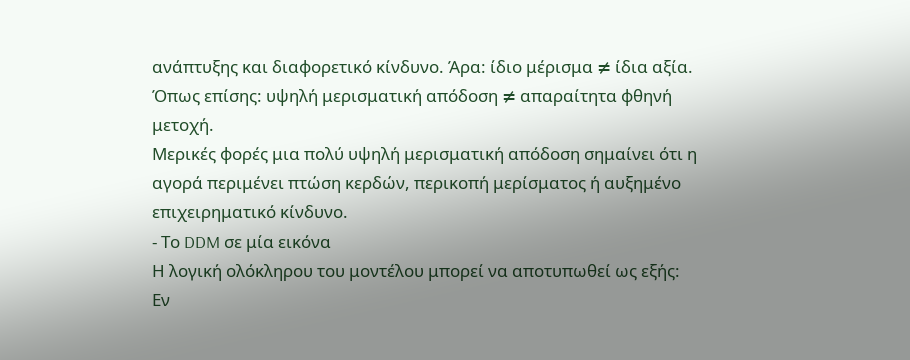ανάπτυξης και διαφορετικό κίνδυνο. Άρα: ίδιο μέρισμα ≠ ίδια αξία.
Όπως επίσης: υψηλή μερισματική απόδοση ≠ απαραίτητα φθηνή μετοχή.
Μερικές φορές μια πολύ υψηλή μερισματική απόδοση σημαίνει ότι η αγορά περιμένει πτώση κερδών, περικοπή μερίσματος ή αυξημένο επιχειρηματικό κίνδυνο.
- Το DDM σε μία εικόνα
Η λογική ολόκληρου του μοντέλου μπορεί να αποτυπωθεί ως εξής:
Εν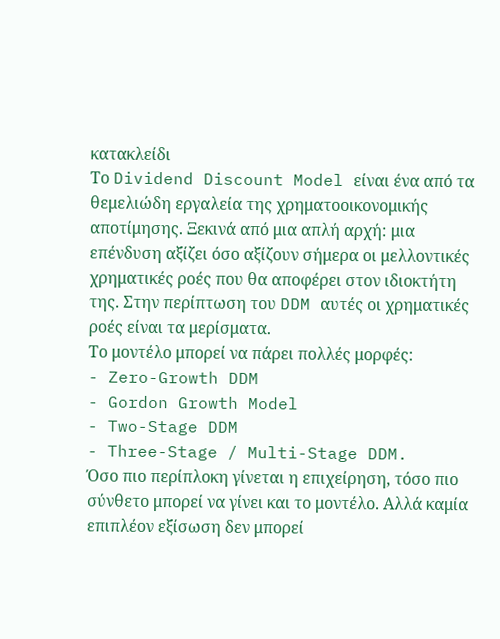κατακλείδι
Το Dividend Discount Model είναι ένα από τα θεμελιώδη εργαλεία της χρηματοοικονομικής αποτίμησης. Ξεκινά από μια απλή αρχή: μια επένδυση αξίζει όσο αξίζουν σήμερα οι μελλοντικές χρηματικές ροές που θα αποφέρει στον ιδιοκτήτη της. Στην περίπτωση του DDM αυτές οι χρηματικές ροές είναι τα μερίσματα.
Το μοντέλο μπορεί να πάρει πολλές μορφές:
- Zero-Growth DDM
- Gordon Growth Model
- Two-Stage DDM
- Three-Stage / Multi-Stage DDM.
Όσο πιο περίπλοκη γίνεται η επιχείρηση, τόσο πιο σύνθετο μπορεί να γίνει και το μοντέλο. Αλλά καμία επιπλέον εξίσωση δεν μπορεί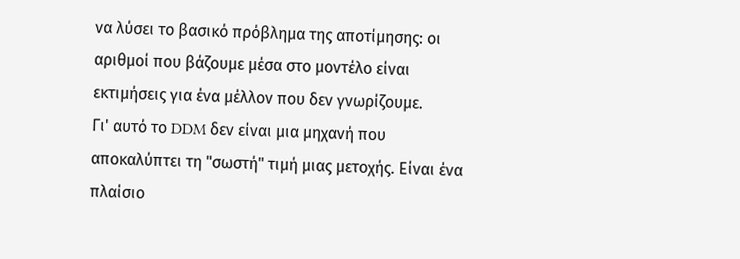να λύσει το βασικό πρόβλημα της αποτίμησης: οι αριθμοί που βάζουμε μέσα στο μοντέλο είναι εκτιμήσεις για ένα μέλλον που δεν γνωρίζουμε.
Γι' αυτό το DDM δεν είναι μια μηχανή που αποκαλύπτει τη "σωστή" τιμή μιας μετοχής. Είναι ένα πλαίσιο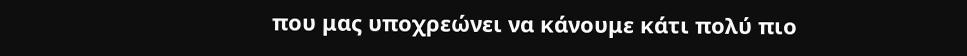που μας υποχρεώνει να κάνουμε κάτι πολύ πιο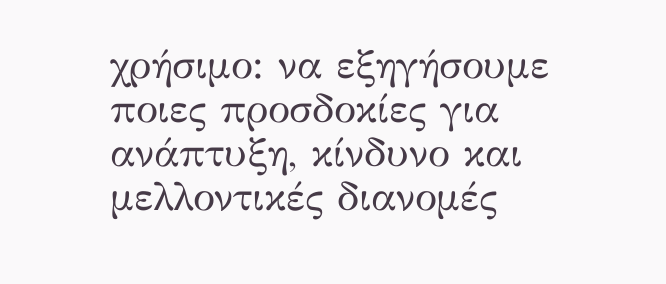χρήσιμο: να εξηγήσουμε ποιες προσδοκίες για ανάπτυξη, κίνδυνο και μελλοντικές διανομές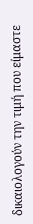δικαιολογούν την τιμή που είμαστε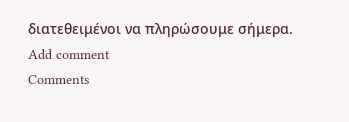διατεθειμένοι να πληρώσουμε σήμερα.
Add comment
Comments